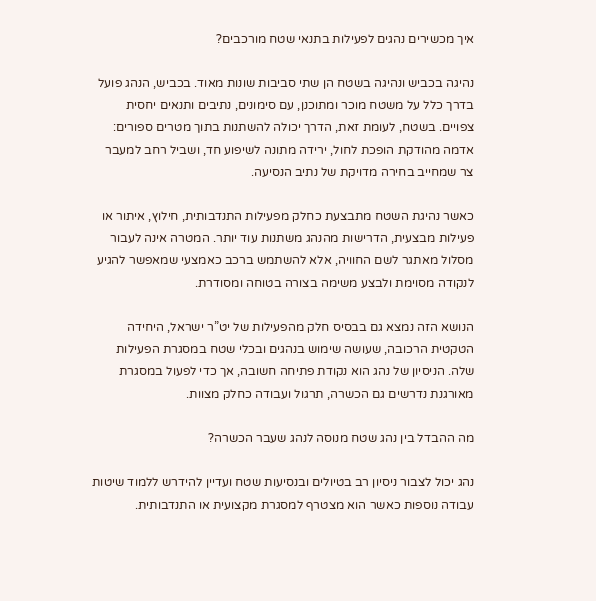איך מכשירים נהגים לפעילות בתנאי שטח מורכבים?

נהיגה בכביש ונהיגה בשטח הן שתי סביבות שונות מאוד. בכביש, הנהג פועל בדרך כלל על משטח מוכר ומתוכנן, עם סימונים, נתיבים ותנאים יחסית צפויים. בשטח, לעומת זאת, הדרך יכולה להשתנות בתוך מטרים ספורים: אדמה מהודקת הופכת לחול, ירידה מתונה לשיפוע חד, ושביל רחב למעבר צר שמחייב בחירה מדויקת של נתיב הנסיעה.

כאשר נהיגת השטח מתבצעת כחלק מפעילות התנדבותית, חילוץ, איתור או פעילות מבצעית, הדרישות מהנהג משתנות עוד יותר. המטרה אינה לעבור מסלול מאתגר לשם החוויה, אלא להשתמש ברכב כאמצעי שמאפשר להגיע לנקודה מסוימת ולבצע משימה בצורה בטוחה ומסודרת.

הנושא הזה נמצא גם בבסיס חלק מהפעילות של יט”ר ישראל, היחידה הטקטית הרכובה, שעושה שימוש בנהגים ובכלי שטח במסגרת הפעילות שלה. הניסיון של נהג הוא נקודת פתיחה חשובה, אך כדי לפעול במסגרת מאורגנת נדרשים גם הכשרה, תרגול ועבודה כחלק מצוות.

מה ההבדל בין נהג שטח מנוסה לנהג שעבר הכשרה?

נהג יכול לצבור ניסיון רב בטיולים ובנסיעות שטח ועדיין להידרש ללמוד שיטות עבודה נוספות כאשר הוא מצטרף למסגרת מקצועית או התנדבותית.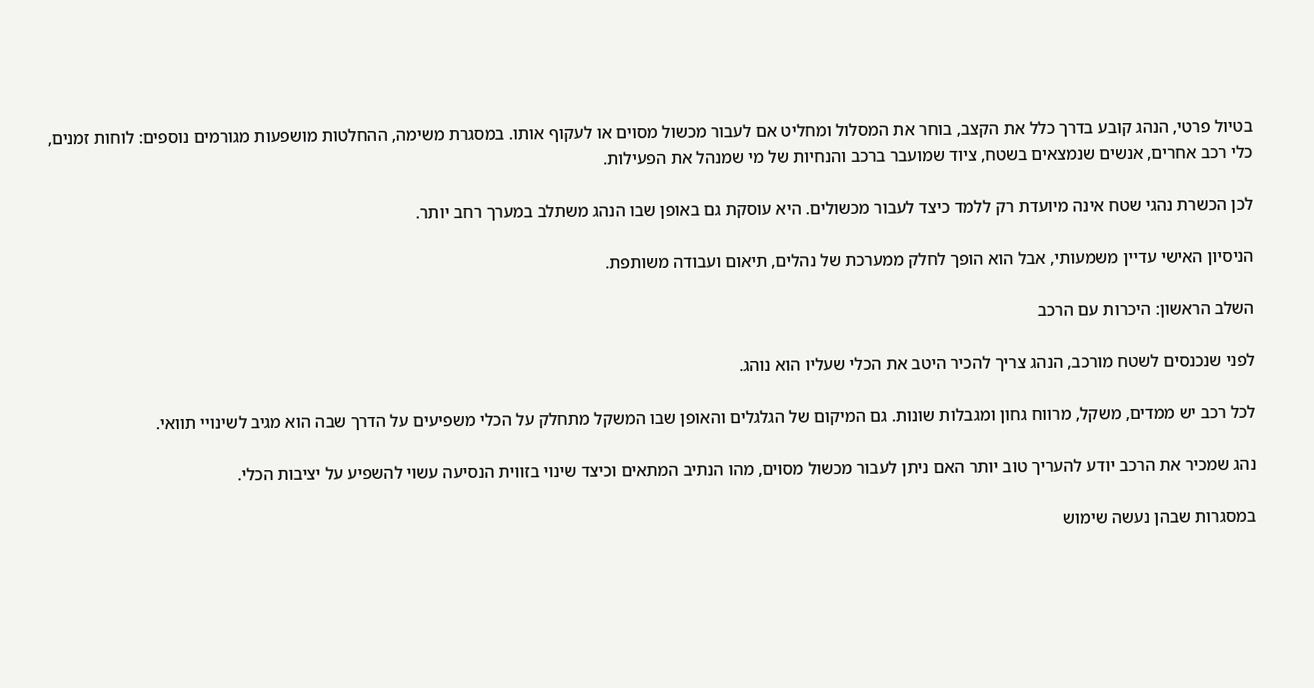בטיול פרטי, הנהג קובע בדרך כלל את הקצב, בוחר את המסלול ומחליט אם לעבור מכשול מסוים או לעקוף אותו. במסגרת משימה, ההחלטות מושפעות מגורמים נוספים: לוחות זמנים, כלי רכב אחרים, אנשים שנמצאים בשטח, ציוד שמועבר ברכב והנחיות של מי שמנהל את הפעילות.

לכן הכשרת נהגי שטח אינה מיועדת רק ללמד כיצד לעבור מכשולים. היא עוסקת גם באופן שבו הנהג משתלב במערך רחב יותר.

הניסיון האישי עדיין משמעותי, אבל הוא הופך לחלק ממערכת של נהלים, תיאום ועבודה משותפת.

השלב הראשון: היכרות עם הרכב

לפני שנכנסים לשטח מורכב, הנהג צריך להכיר היטב את הכלי שעליו הוא נוהג.

לכל רכב יש ממדים, משקל, מרווח גחון ומגבלות שונות. גם המיקום של הגלגלים והאופן שבו המשקל מתחלק על הכלי משפיעים על הדרך שבה הוא מגיב לשינויי תוואי.

נהג שמכיר את הרכב יודע להעריך טוב יותר האם ניתן לעבור מכשול מסוים, מהו הנתיב המתאים וכיצד שינוי בזווית הנסיעה עשוי להשפיע על יציבות הכלי.

במסגרות שבהן נעשה שימוש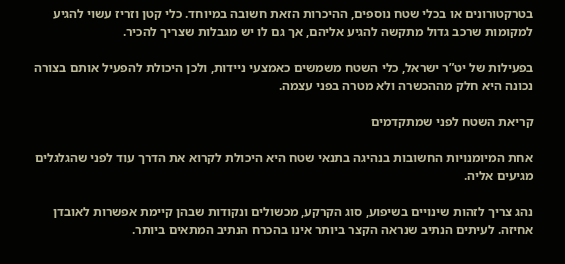בטרקטורונים או בכלי שטח נוספים, ההיכרות הזאת חשובה במיוחד. כלי קטן וזריז עשוי להגיע למקומות שרכב גדול מתקשה להגיע אליהם, אך גם לו יש מגבלות שצריך להכיר.

בפעילות של יט”ר ישראל, כלי השטח משמשים כאמצעי ניידות, ולכן היכולת להפעיל אותם בצורה נכונה היא חלק מההכשרה ולא מטרה בפני עצמה.

קריאת השטח לפני שמתקדמים

אחת המיומנויות החשובות בנהיגה בתנאי שטח היא היכולת לקרוא את הדרך עוד לפני שהגלגלים מגיעים אליה.

נהג צריך לזהות שינויים בשיפוע, סוג הקרקע, מכשולים ונקודות שבהן קיימת אפשרות לאובדן אחיזה. לעיתים הנתיב שנראה הקצר ביותר אינו בהכרח הנתיב המתאים ביותר.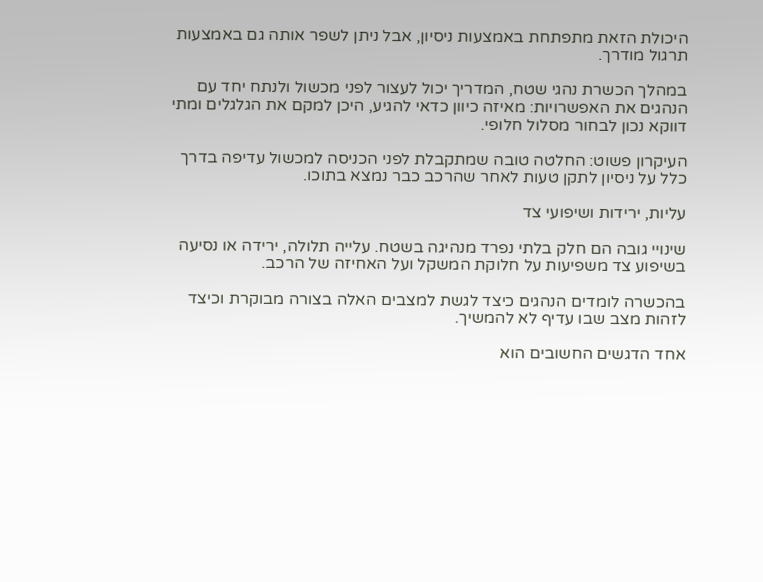היכולת הזאת מתפתחת באמצעות ניסיון, אבל ניתן לשפר אותה גם באמצעות תרגול מודרך.

במהלך הכשרת נהגי שטח, המדריך יכול לעצור לפני מכשול ולנתח יחד עם הנהגים את האפשרויות: מאיזה כיוון כדאי להגיע, היכן למקם את הגלגלים ומתי דווקא נכון לבחור מסלול חלופי.

העיקרון פשוט: החלטה טובה שמתקבלת לפני הכניסה למכשול עדיפה בדרך כלל על ניסיון לתקן טעות לאחר שהרכב כבר נמצא בתוכו.

עליות, ירידות ושיפועי צד

שינויי גובה הם חלק בלתי נפרד מנהיגה בשטח. עלייה תלולה, ירידה או נסיעה בשיפוע צד משפיעות על חלוקת המשקל ועל האחיזה של הרכב.

בהכשרה לומדים הנהגים כיצד לגשת למצבים האלה בצורה מבוקרת וכיצד לזהות מצב שבו עדיף לא להמשיך.

אחד הדגשים החשובים הוא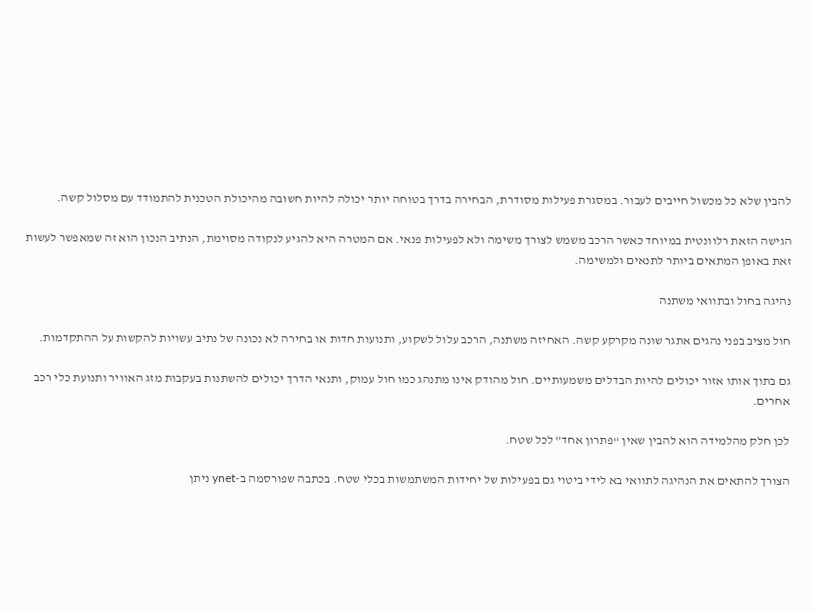להבין שלא כל מכשול חייבים לעבור. במסגרת פעילות מסודרת, הבחירה בדרך בטוחה יותר יכולה להיות חשובה מהיכולת הטכנית להתמודד עם מסלול קשה.

הגישה הזאת רלוונטית במיוחד כאשר הרכב משמש לצורך משימה ולא לפעילות פנאי. אם המטרה היא להגיע לנקודה מסוימת, הנתיב הנכון הוא זה שמאפשר לעשות זאת באופן המתאים ביותר לתנאים ולמשימה.

נהיגה בחול ובתוואי משתנה

חול מציב בפני נהגים אתגר שונה מקרקע קשה. האחיזה משתנה, הרכב עלול לשקוע, ותנועות חדות או בחירה לא נכונה של נתיב עשויות להקשות על ההתקדמות.

גם בתוך אותו אזור יכולים להיות הבדלים משמעותיים. חול מהודק אינו מתנהג כמו חול עמוק, ותנאי הדרך יכולים להשתנות בעקבות מזג האוויר ותנועת כלי רכב אחרים.

לכן חלק מהלמידה הוא להבין שאין “פתרון אחד” לכל שטח.

הצורך להתאים את הנהיגה לתוואי בא לידי ביטוי גם בפעילות של יחידות המשתמשות בכלי שטח. בכתבה שפורסמה ב-ynet ניתן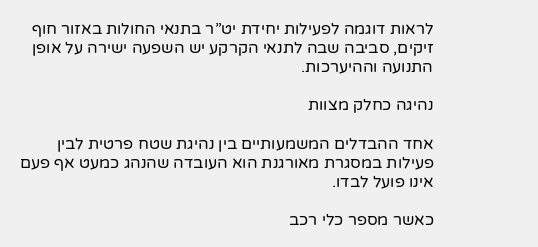לראות דוגמה לפעילות יחידת יט”ר בתנאי החולות באזור חוף זיקים, סביבה שבה לתנאי הקרקע יש השפעה ישירה על אופן התנועה וההיערכות.

נהיגה כחלק מצוות

אחד ההבדלים המשמעותיים בין נהיגת שטח פרטית לבין פעילות במסגרת מאורגנת הוא העובדה שהנהג כמעט אף פעם אינו פועל לבדו.

כאשר מספר כלי רכב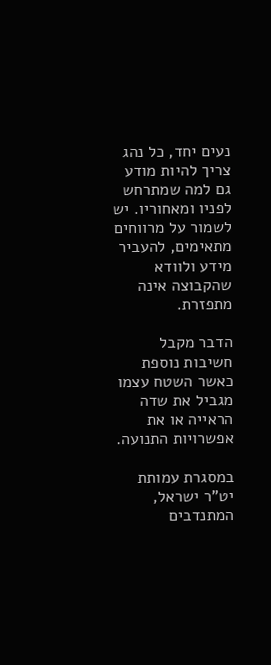נעים יחד, כל נהג צריך להיות מודע גם למה שמתרחש לפניו ומאחוריו. יש לשמור על מרווחים מתאימים, להעביר מידע ולוודא שהקבוצה אינה מתפזרת.

הדבר מקבל חשיבות נוספת כאשר השטח עצמו מגביל את שדה הראייה או את אפשרויות התנועה.

במסגרת עמותת יט”ר ישראל, המתנדבים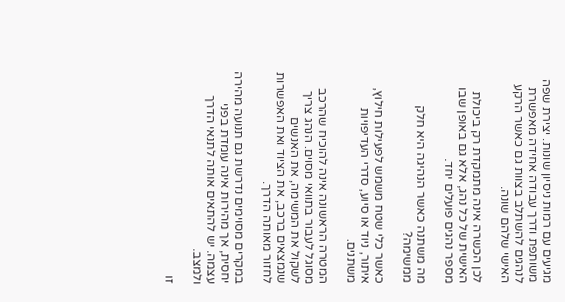מגיעים עם רמות ניסיון שונות. יצירת שפה משותפת ודרך עבודה אחידה מאפשרת לנהגים להשתלב בצוות גם כאשר הרקע האישי שלהם שונה.

לכן הכשרה אינה מתמקדת רק ביכולת האישית של כל נהג, אלא גם באופן שבו מספר נהגים פועלים יחד.

מה משתנה כאשר הנהיגה היא חלק ממשימה?

כאשר כלי שטח משמש לפעילות חילוץ, איתור, ניוד או סיוע, סדרי העדיפויות משתנים.

המטרה הראשונה אינה להוכיח שהרכב מסוגל לעבור בתוואי מסוים. הנהג צריך לשקול את המשימה, את האנשים שנמצאים ברכב, את הציוד ואת האפשרות לחזור מאותה הדרך.

במקרים מסוימים נדרשת גם תנועה מהירה יחסית, אך מהירות אינה עומדת בפני עצמה. יש להתאים אותה לתנאי הדרך ולמצב.

זו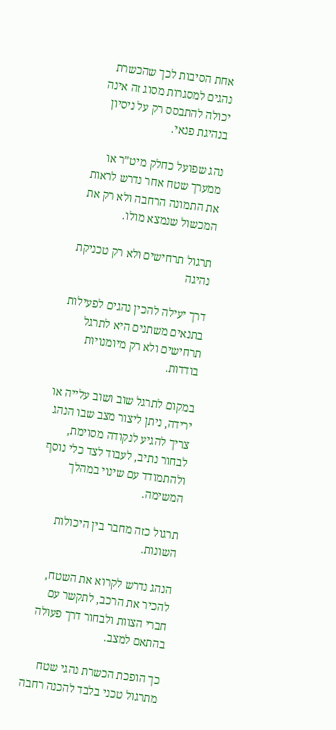אחת הסיבות לכך שהכשרת נהגים למסגרות מסוג זה אינה יכולה להתבסס רק על ניסיון בנהיגת פנאי.

נהג שפועל כחלק מיט”ר או ממערך שטח אחר נדרש לראות את התמונה הרחבה ולא רק את המכשול שנמצא מולו.

תרגול תרחישים ולא רק טכניקת נהיגה

דרך יעילה להכין נהגים לפעילות בתנאים משתנים היא לתרגל תרחישים ולא רק מיומנויות בודדות.

במקום לתרגל שוב ושוב עלייה או ירידה, ניתן ליצור מצב שבו הנהג צריך להגיע לנקודה מסוימת, לבחור נתיב, לעבוד לצד כלי נוסף ולהתמודד עם שינוי במהלך המשימה.

תרגול כזה מחבר בין היכולות השונות.

הנהג נדרש לקרוא את השטח, להכיר את הרכב, לתקשר עם חברי הצוות ולבחור דרך פעולה בהתאם למצב.

כך הופכת הכשרת נהגי שטח מתרגול טכני בלבד להכנה רחבה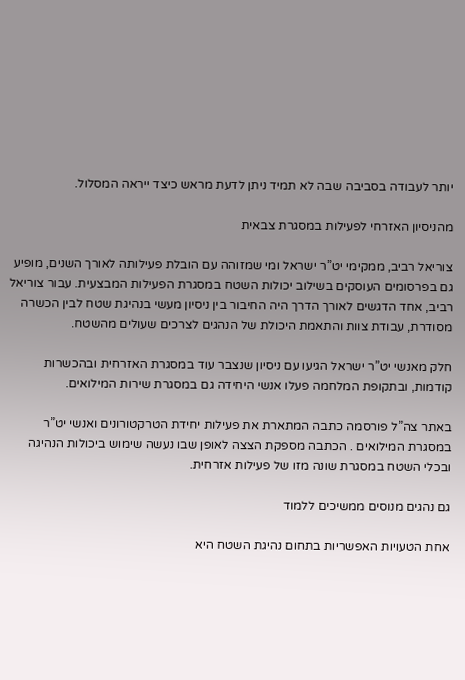יותר לעבודה בסביבה שבה לא תמיד ניתן לדעת מראש כיצד ייראה המסלול.

מהניסיון האזרחי לפעילות במסגרת צבאית

צוריאל רביב, ממקימי יט”ר ישראל ומי שמזוהה עם הובלת פעילותה לאורך השנים, מופיע גם בפרסומים העוסקים בשילוב יכולות השטח במסגרת הפעילות המבצעית. עבור צוריאל רביב, אחד הדגשים לאורך הדרך היה החיבור בין ניסיון מעשי בנהיגת שטח לבין הכשרה מסודרת, עבודת צוות והתאמת היכולת של הנהגים לצרכים שעולים מהשטח.

חלק מאנשי יט”ר ישראל הגיעו עם ניסיון שנצבר עוד במסגרת האזרחית ובהכשרות קודמות, ובתקופת המלחמה פעלו אנשי היחידה גם במסגרת שירות המילואים.

באתר צה”ל פורסמה כתבה המתארת את פעילות יחידת הטרקטורונים ואנשי יט”ר במסגרת המילואים . הכתבה מספקת הצצה לאופן שבו נעשה שימוש ביכולות הנהיגה ובכלי השטח במסגרת שונה מזו של פעילות אזרחית.

גם נהגים מנוסים ממשיכים ללמוד

אחת הטעויות האפשריות בתחום נהיגת השטח היא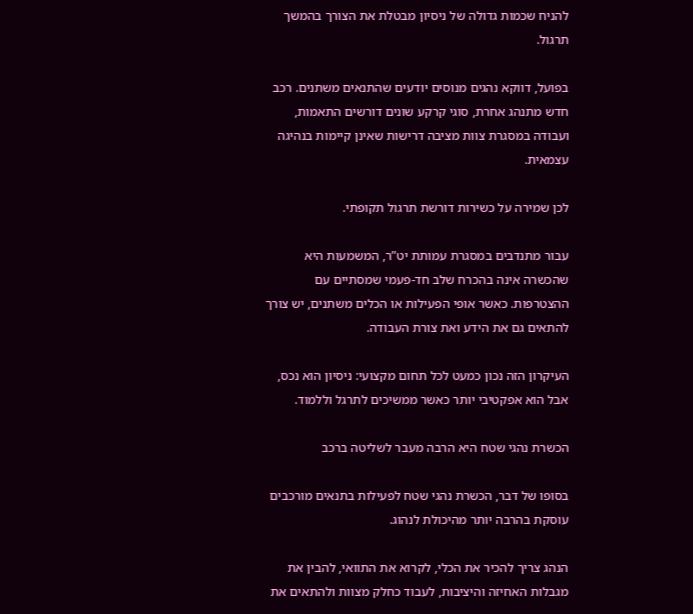להניח שכמות גדולה של ניסיון מבטלת את הצורך בהמשך תרגול.

בפועל, דווקא נהגים מנוסים יודעים שהתנאים משתנים. רכב חדש מתנהג אחרת, סוגי קרקע שונים דורשים התאמות, ועבודה במסגרת צוות מציבה דרישות שאינן קיימות בנהיגה עצמאית.

לכן שמירה על כשירות דורשת תרגול תקופתי.

עבור מתנדבים במסגרת עמותת יט”ר, המשמעות היא שהכשרה אינה בהכרח שלב חד-פעמי שמסתיים עם ההצטרפות. כאשר אופי הפעילות או הכלים משתנים, יש צורך להתאים גם את הידע ואת צורת העבודה.

העיקרון הזה נכון כמעט לכל תחום מקצועי: ניסיון הוא נכס, אבל הוא אפקטיבי יותר כאשר ממשיכים לתרגל וללמוד.

הכשרת נהגי שטח היא הרבה מעבר לשליטה ברכב

בסופו של דבר, הכשרת נהגי שטח לפעילות בתנאים מורכבים עוסקת בהרבה יותר מהיכולת לנהוג.

הנהג צריך להכיר את הכלי, לקרוא את התוואי, להבין את מגבלות האחיזה והיציבות, לעבוד כחלק מצוות ולהתאים את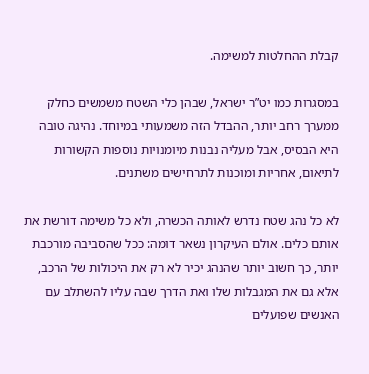קבלת ההחלטות למשימה.

במסגרות כמו יט”ר ישראל, שבהן כלי השטח משמשים כחלק ממערך רחב יותר, ההבדל הזה משמעותי במיוחד. נהיגה טובה היא הבסיס, אבל מעליה נבנות מיומנויות נוספות הקשורות לתיאום, אחריות ומוכנות לתרחישים משתנים.

לא כל נהג שטח נדרש לאותה הכשרה, ולא כל משימה דורשת את אותם כלים. אולם העיקרון נשאר דומה: ככל שהסביבה מורכבת יותר, כך חשוב יותר שהנהג יכיר לא רק את היכולות של הרכב, אלא גם את המגבלות שלו ואת הדרך שבה עליו להשתלב עם האנשים שפועלים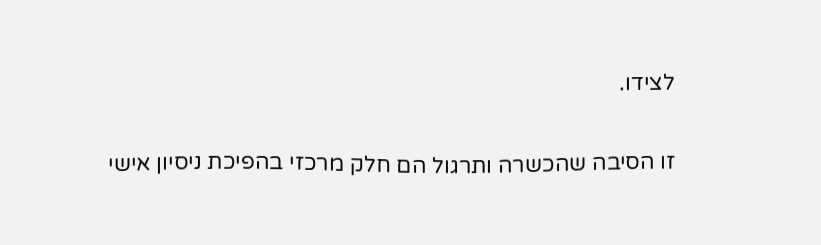לצידו.

זו הסיבה שהכשרה ותרגול הם חלק מרכזי בהפיכת ניסיון אישי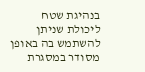בנהיגת שטח ליכולת שניתן להשתמש בה באופן מסודר במסגרת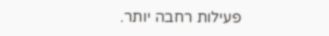פעילות רחבה יותר.